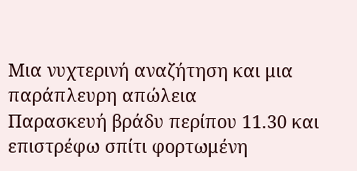Μια νυχτερινή αναζήτηση και μια παράπλευρη απώλεια
Παρασκευή βράδυ περίπου 11.30 και επιστρέφω σπίτι φορτωμένη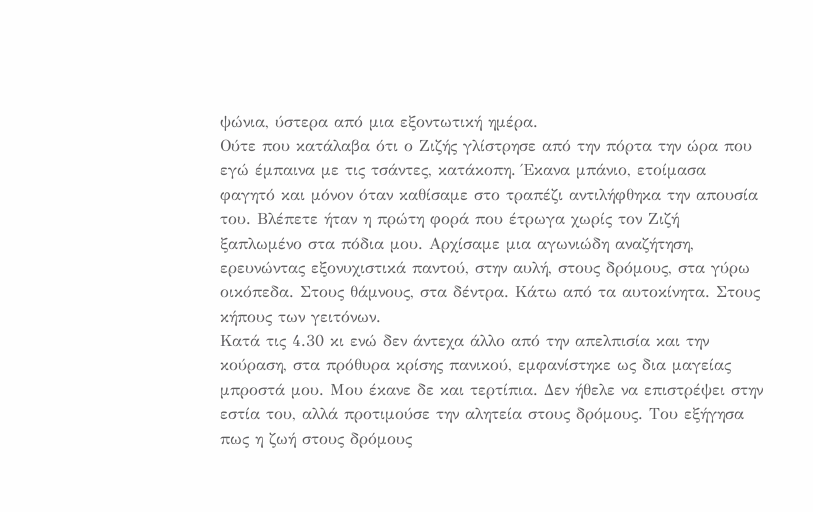ψώνια, ύστερα από μια εξοντωτική ημέρα.
Ούτε που κατάλαβα ότι ο Ζιζής γλίστρησε από την πόρτα την ώρα που εγώ έμπαινα με τις τσάντες, κατάκοπη. Έκανα μπάνιο, ετοίμασα φαγητό και μόνον όταν καθίσαμε στο τραπέζι αντιλήφθηκα την απουσία του. Βλέπετε ήταν η πρώτη φορά που έτρωγα χωρίς τον Ζιζή ξαπλωμένο στα πόδια μου. Αρχίσαμε μια αγωνιώδη αναζήτηση, ερευνώντας εξονυχιστικά παντού, στην αυλή, στους δρόμους, στα γύρω οικόπεδα. Στους θάμνους, στα δέντρα. Κάτω από τα αυτοκίνητα. Στους κήπους των γειτόνων.
Κατά τις 4.30 κι ενώ δεν άντεχα άλλο από την απελπισία και την κούραση, στα πρόθυρα κρίσης πανικού, εμφανίστηκε ως δια μαγείας μπροστά μου. Μου έκανε δε και τερτίπια. Δεν ήθελε να επιστρέψει στην εστία του, αλλά προτιμούσε την αλητεία στους δρόμους. Του εξήγησα πως η ζωή στους δρόμους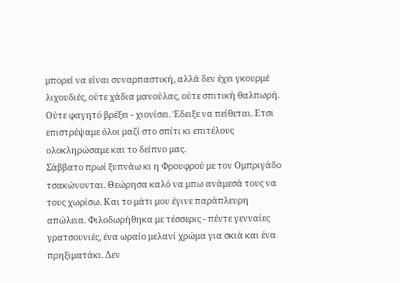μπορεί να είναι συναρπαστική, αλλά δεν έχει γκουρμέ λιχουδιές, ούτε χάδια μανούλας, ούτε σπιτική θαλπωρή. Ούτε φαγητό βρέξει - χιονίσει. Έδειξε να πείθεται. Ετσι επιστρέψαμε όλοι μαζί στο σπίτι κι επιτέλους ολοκληρώσαμε και το δείπνο μας.
Σάββατο πρωί ξυπνάω κι η Φρουφρού με τον Ομπριγάδο τσακώνονται. Θεώρησα καλό να μπω ανάμεσά τους να τους χωρίσω. Και το μάτι μου έγινε παράπλευρη απώλεια. Φιλοδωρήθηκα με τέσσερις - πέντε γενναίες γρατσουνιές, ένα ωραίο μελανί χρώμα για σκιά και ένα πρηξιματάκι. Δεν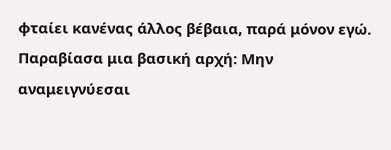φταίει κανένας άλλος βέβαια, παρά μόνον εγώ. Παραβίασα μια βασική αρχή: Μην αναμειγνύεσαι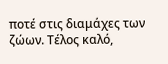ποτέ στις διαμάχες των ζώων. Τέλος καλό,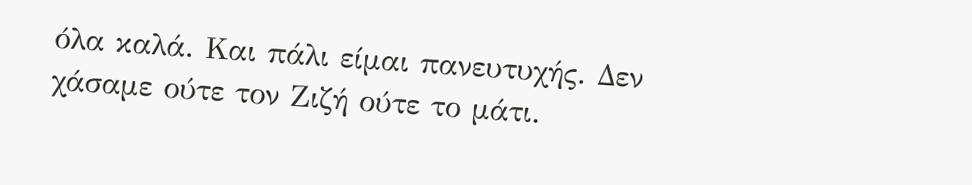όλα καλά. Και πάλι είμαι πανευτυχής. Δεν χάσαμε ούτε τον Ζιζή ούτε το μάτι.